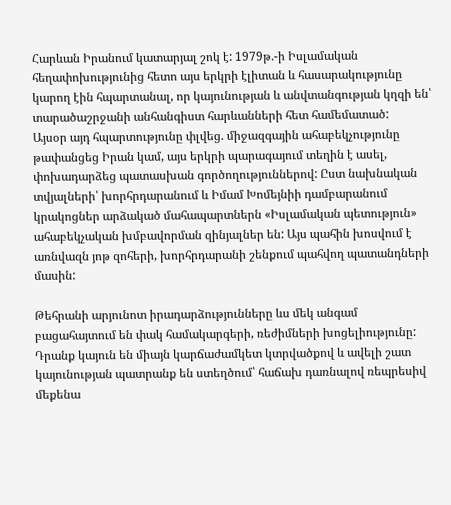Հարևան Իրանում կատարյալ շոկ է: 1979թ.-ի Իսլամական հեղափոխությունից հետո այս երկրի էլիտան և հասարակությունը կարող էին հպարտանալ, որ կայունության և անվտանգության կղզի են՝ տարածաշրջանի անհանգիստ հարևանների հետ համեմատած:
Այսօր այդ հպարտությունը փլվեց. միջազգային ահաբեկչությունը թափանցեց Իրան կամ, այս երկրի պարագայում տեղին է ասել, փոխադարձեց պատասխան գործողություններով: Ըստ նախնական տվյալների՝ խորհրդարանում և Իմամ Խոմեյնիի դամբարանում կրակոցներ արձակած մահապարտներն «Իսլամական պետություն» ահաբեկչական խմբավորման զինյալներ են: Այս պահին խոսվում է առնվազն յոթ զոհերի, խորհրդարանի շենքում պահվող պատանդների մասին:

Թեհրանի արյունոտ իրադարձությունները ևս մեկ անգամ բացահայտում են փակ համակարգերի, ռեժիմների խոցելիությունը: Դրանք կայուն են միայն կարճաժամկետ կտրվածքով և ավելի շատ կայունության պատրանք են ստեղծում՝ հաճախ դառնալով ռեպրեսիվ մեքենա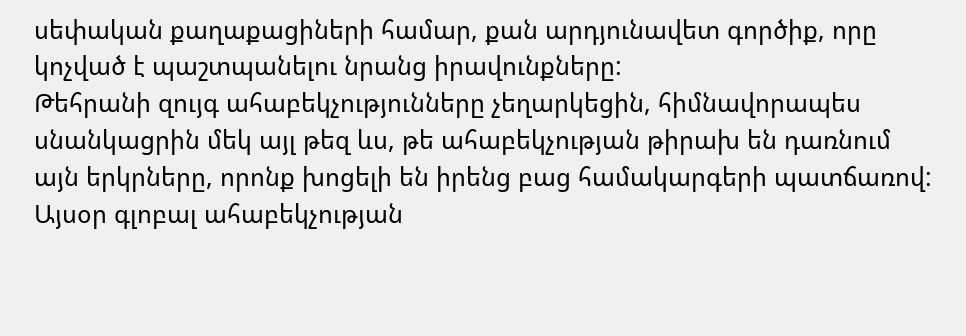սեփական քաղաքացիների համար, քան արդյունավետ գործիք, որը կոչված է պաշտպանելու նրանց իրավունքները:
Թեհրանի զույգ ահաբեկչությունները չեղարկեցին, հիմնավորապես սնանկացրին մեկ այլ թեզ ևս, թե ահաբեկչության թիրախ են դառնում այն երկրները, որոնք խոցելի են իրենց բաց համակարգերի պատճառով: Այսօր գլոբալ ահաբեկչության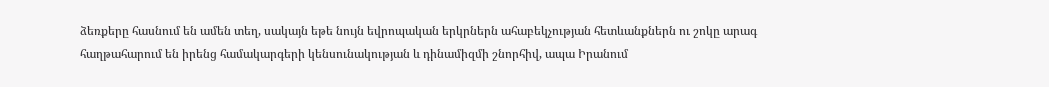ձեռքերը հասնում են ամեն տեղ, սակայն եթե նույն եվրոպական երկրներն ահաբեկչության հետևանքներն ու շոկը արագ հաղթահարում են իրենց համակարգերի կենսունակության և դինամիզմի շնորհիվ, ապա Իրանում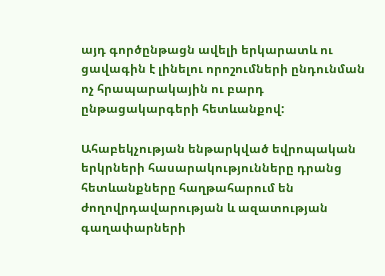այդ գործընթացն ավելի երկարատև ու ցավագին է լինելու որոշումների ընդունման ոչ հրապարակային ու բարդ ընթացակարգերի հետևանքով:

Ահաբեկչության ենթարկված եվրոպական երկրների հասարակությունները դրանց հետևանքները հաղթահարում են ժողովրդավարության և ազատության գաղափարների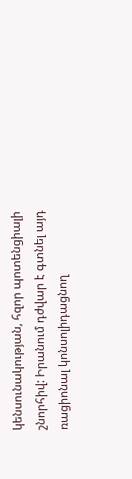կենսունակության, հզոր պոտենցիալի շնորհիվ: Իրանում դժվար է գտնել այդ ռացիոնալ կոնսոլիդացնող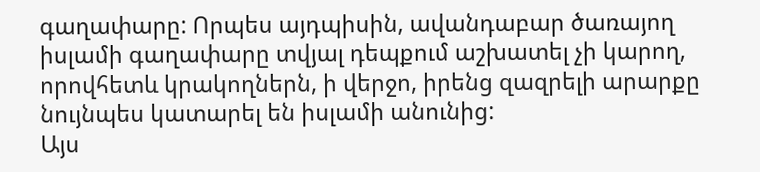գաղափարը: Որպես այդպիսին, ավանդաբար ծառայող իսլամի գաղափարը տվյալ դեպքում աշխատել չի կարող, որովհետև կրակողներն, ի վերջո, իրենց զազրելի արարքը նույնպես կատարել են իսլամի անունից:
Այս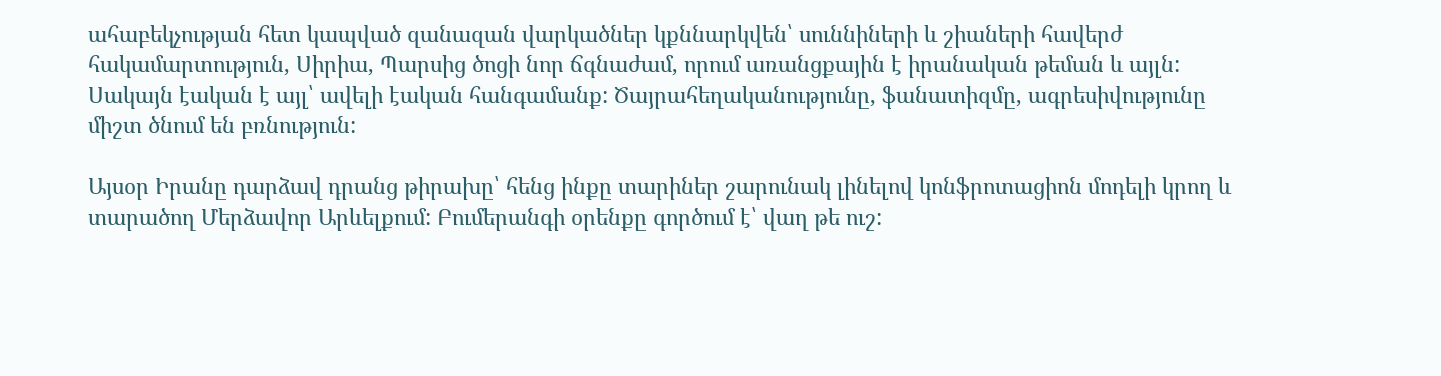ահաբեկչության հետ կապված զանազան վարկածներ կքննարկվեն՝ սուննիների և շիաների հավերժ հակամարտություն, Սիրիա, Պարսից ծոցի նոր ճգնաժամ, որում առանցքային է իրանական թեման և այլն: Սակայն էական է այլ՝ ավելի էական հանգամանք: Ծայրահեղականությունը, ֆանատիզմը, ագրեսիվությունը միշտ ծնում են բռնություն:

Այսօր Իրանը դարձավ դրանց թիրախը՝ հենց ինքը տարիներ շարունակ լինելով կոնֆրոտացիոն մոդելի կրող և տարածող Մերձավոր Արևելքում: Բումերանգի օրենքը գործում է՝ վաղ թե ուշ: